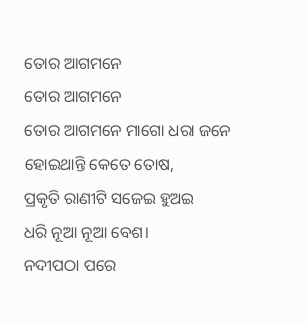ତୋର ଆଗମନେ
ତୋର ଆଗମନେ
ତୋର ଆଗମନେ ମାଗୋ ଧରା ଜନେ
ହୋଇଥାନ୍ତି କେତେ ତୋଷ,
ପ୍ରକୃତି ରାଣୀଟି ସଜେଇ ହୁଅଇ
ଧରି ନୂଆ ନୂଆ ବେଶ।
ନଦୀପଠା ପରେ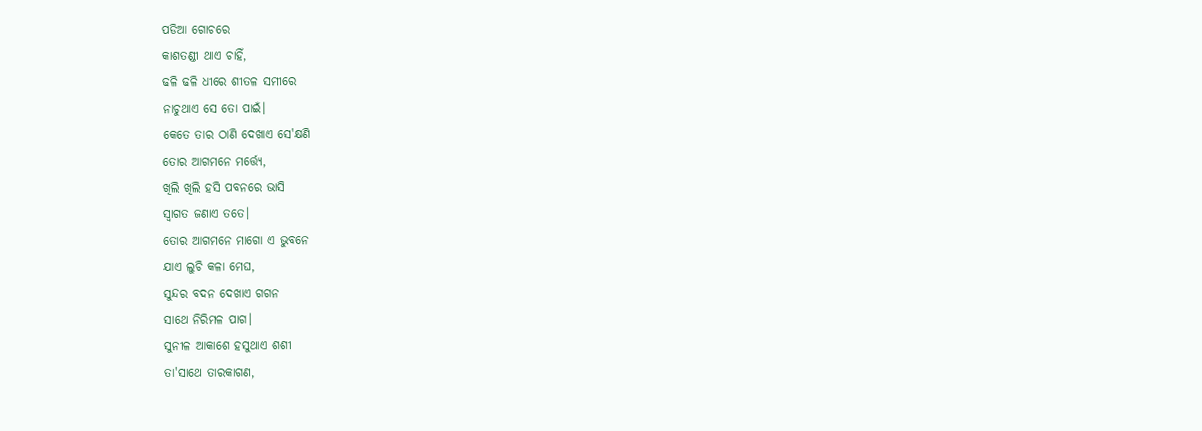ପଡିଆ ଗୋଚରେ
କାଶତଣ୍ଡୀ ଥାଏ ଚାହିଁ,
ଢଳି ଢଳି ଧୀରେ ଶୀତଳ ସମୀରେ
ନାଚୁଥାଏ ସେ ତୋ ପାଇଁ।
କେତେ ତାର ଠାଣି ଦେଖାଏ ସେ'କ୍ଷଣି
ତୋର ଆଗମନେ ମର୍ତ୍ତ୍ୟେ,
ଖିଲି ଖିଲି ହସି ପବନରେ ଭାସି
ସ୍ୱାଗତ ଜଣାଏ ତତେ।
ତୋର ଆଗମନେ ମାଗୋ ଏ ଭୁବନେ
ଯାଏ ଲୁଚି କଳା ମେଘ,
ସୁନ୍ଦର ବଦନ ଦେଖାଏ ଗଗନ
ସାଥେ ନିରିମଳ ପାଗ।
ସୁନୀଳ ଆକାଶେ ହସୁଥାଏ ଶଶୀ
ତା'ସାଥେ ତାରକାଗଣ,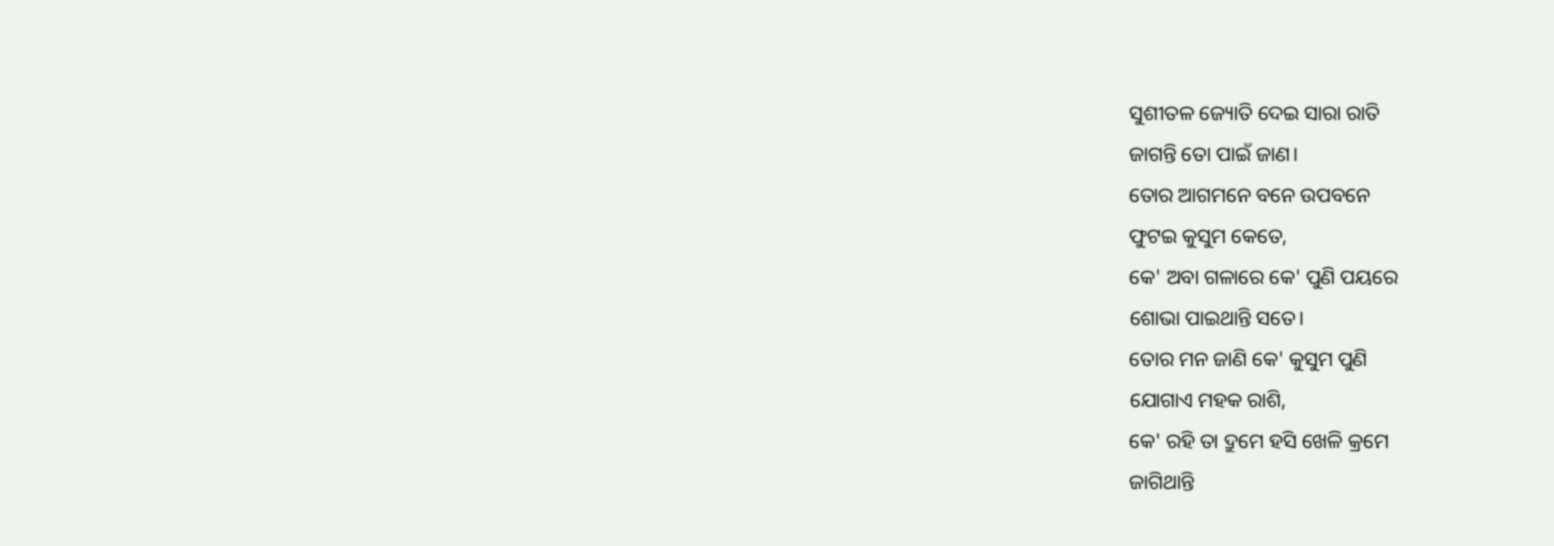ସୁଶୀତଳ ଜ୍ୟୋତି ଦେଇ ସାରା ରାତି
ଜାଗନ୍ତି ତୋ ପାଇଁ ଜାଣ।
ତୋର ଆଗମନେ ବନେ ଉପବନେ
ଫୁଟଇ କୁସୁମ କେତେ,
କେ' ଅବା ଗଳାରେ କେ' ପୁଣି ପୟରେ
ଶୋଭା ପାଇଥାନ୍ତି ସତେ।
ତୋର ମନ ଜାଣି କେ' କୁସୁମ ପୁଣି
ଯୋଗାଏ ମହକ ରାଶି,
କେ' ରହି ତା ଦ୍ରୁମେ ହସି ଖେଳି କ୍ରମେ
ଜାଗିଥାନ୍ତି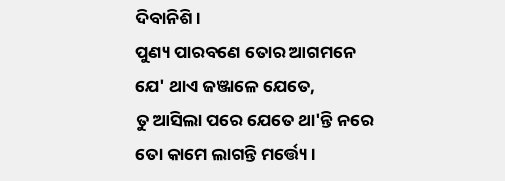ଦିବାନିଶି।
ପୁଣ୍ୟ ପାରବଣେ ତୋର ଆଗମନେ
ଯେ' ଥାଏ ଜଞ୍ଜାଳେ ଯେତେ,
ତୁ ଆସିଲା ପରେ ଯେତେ ଥା'ନ୍ତି ନରେ
ତୋ କାମେ ଲାଗନ୍ତି ମର୍ତ୍ତ୍ୟେ।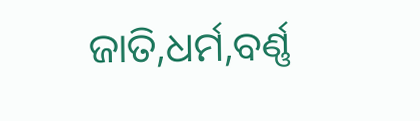ଜାତି,ଧର୍ମ,ବର୍ଣ୍ଣ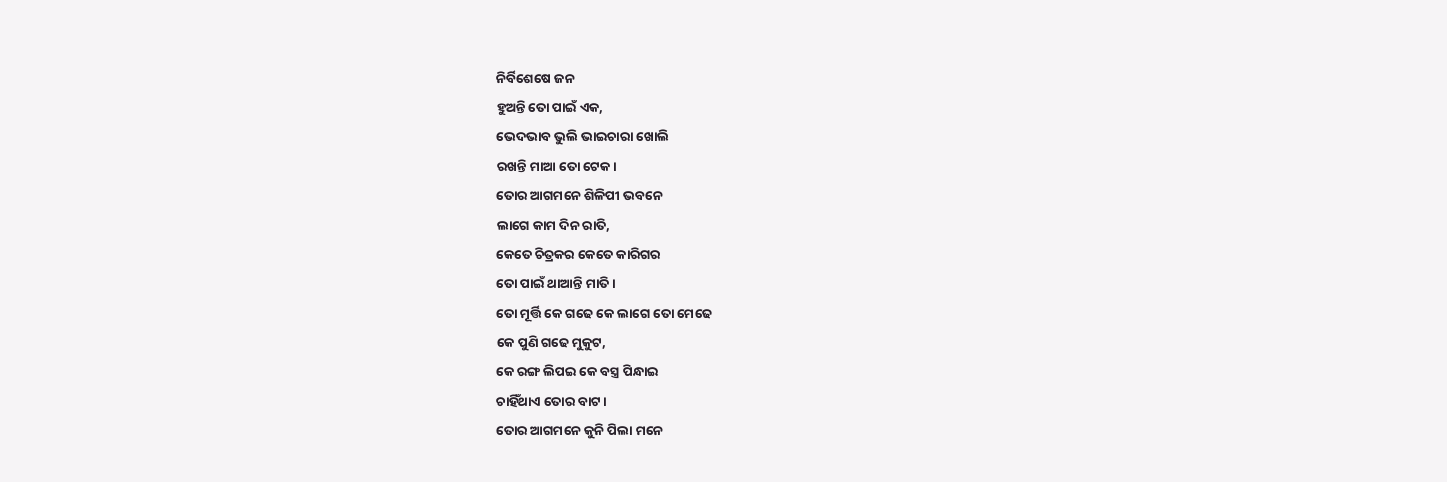ନିର୍ବିଶେଷେ ଜନ
ହୁଅନ୍ତି ତୋ ପାଇଁ ଏକ,
ଭେଦଭାବ ଭୁଲି ଭାଇଚାରା ଖୋଲି
ରଖନ୍ତି ମାଆ ତୋ ଟେକ।
ତୋର ଆଗମନେ ଶିଳିପୀ ଭବନେ
ଲାଗେ କାମ ଦିନ ରାତି,
କେତେ ଚିତ୍ରକର କେତେ କାରିଗର
ତୋ ପାଇଁ ଥାଆନ୍ତି ମାତି।
ତୋ ମୂର୍ତ୍ତି କେ ଗଢେ କେ ଲାଗେ ତୋ ମେଢେ
କେ ପୁଣି ଗଢେ ମୁକୁଟ,
କେ ରଙ୍ଗ ଲିପଇ କେ ବସ୍ତ୍ର ପିନ୍ଧାଇ
ଚାହିଁଥାଏ ତୋର ବାଟ।
ତୋର ଆଗମନେ କୁନି ପିଲା ମନେ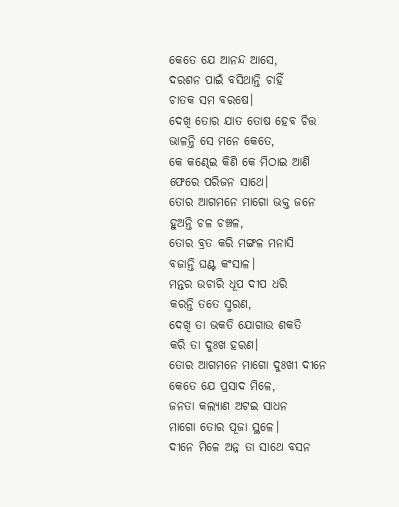କେତେ ଯେ ଆନନ୍ଦ ଆସେ,
ଦରଶନ ପାଇଁ ବସିଥାନ୍ତି ଚାହିଁ
ଚାତକ ସମ ବରଷେ।
ଦେଖି ତୋର ଯାତ ତୋଷ ହେବ ଚିତ୍ତ
ଭାଳନ୍ତି ସେ ମନେ କେତେ,
କେ କଣ୍ଢେଇ କିଣି କେ ମିଠାଇ ଆଣି
ଫେରେ ପରିଜନ ସାଥେ।
ତୋର ଆଗମନେ ମାଗୋ ଭକ୍ତ ଜନେ
ହୁଅନ୍ତି ଚଳ ଚଞ୍ଚଳ,
ତୋର ବ୍ରତ କରି ମଙ୍ଗଳ ମନାସି
ବଜାନ୍ତି ଘଣ୍ଟ କଂସାଳ।
ମନ୍ତର ଉଚାରି ଧୂପ ଦୀପ ଧରି
କରନ୍ତି ତତେ ସ୍ମରଣ,
ଦେଖି ତା ଭକତି ଯୋଗାଉ ଶକତି
କରି ତା ଦୁଃଖ ହରଣ।
ତୋର ଆଗମନେ ମାଗୋ ଦୁଃଖୀ ଦୀନେ
କେତେ ଯେ ପ୍ରସାଦ ମିଳେ,
ଜନତା କଲ୍ୟାଣ ଅଟଇ ସାଧନ
ମାଗୋ ତୋର ପୂଜା ସ୍ଥଳେ।
ଦୀନେ ମିଳେ ଅନ୍ନ ତା ସାଥେ ବସନ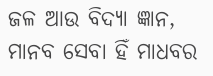ଜଳ ଆଉ ବିଦ୍ୟା ଜ୍ଞାନ,
ମାନବ ସେବା ହିଁ ମାଧବର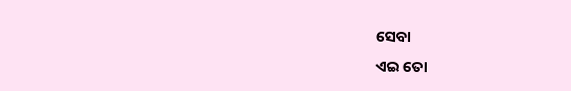ସେବା
ଏଇ ତୋ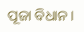ପୂଜା ବିଧାନ।